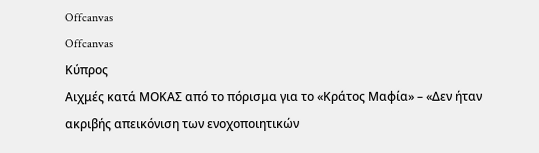Offcanvas
Offcanvas
Κύπρος
Αιχμές κατά ΜΟΚΑΣ από το πόρισμα για το «Κράτος Μαφία» – «Δεν ήταν ακριβής απεικόνιση των ενοχοποιητικών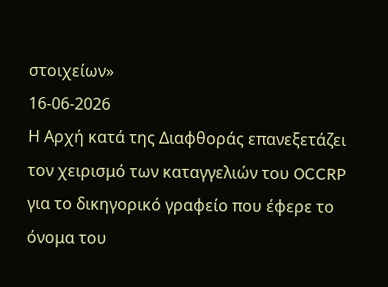στοιχείων»
16-06-2026
Η Αρχή κατά της Διαφθοράς επανεξετάζει τον χειρισμό των καταγγελιών του OCCRP για το δικηγορικό γραφείο που έφερε το όνομα του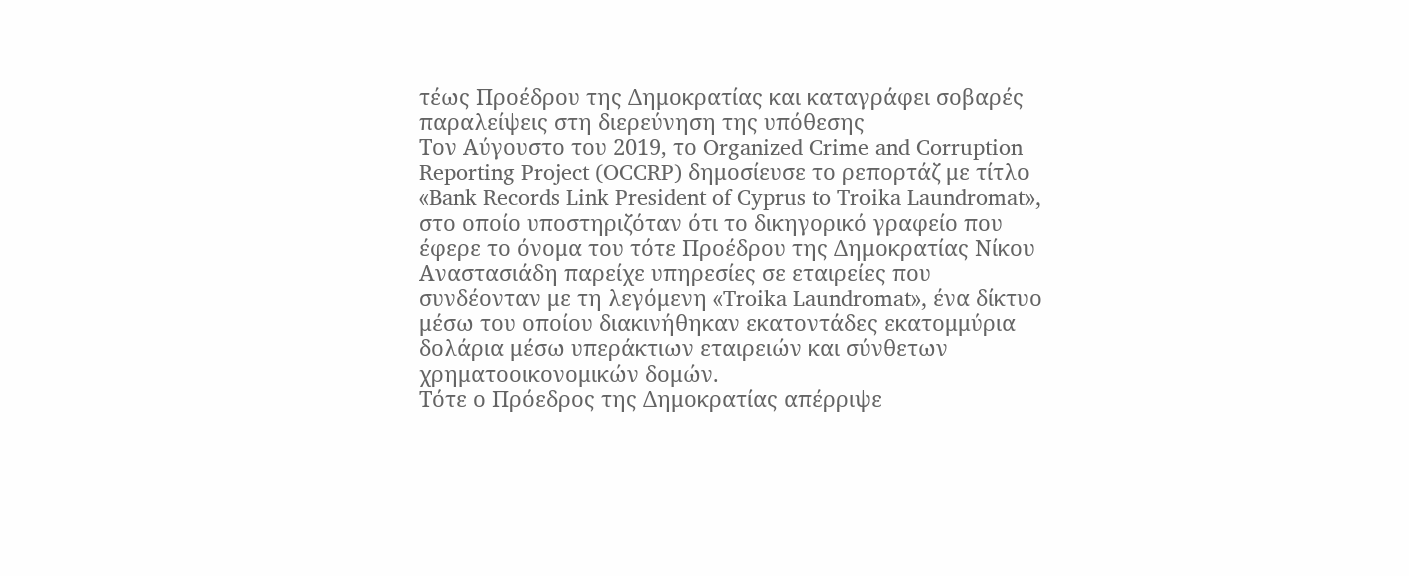τέως Προέδρου της Δημοκρατίας και καταγράφει σοβαρές παραλείψεις στη διερεύνηση της υπόθεσης
Τον Αύγουστο του 2019, το Organized Crime and Corruption Reporting Project (OCCRP) δημοσίευσε το ρεπορτάζ με τίτλο «Bank Records Link President of Cyprus to Troika Laundromat», στο οποίο υποστηριζόταν ότι το δικηγορικό γραφείο που έφερε το όνομα του τότε Προέδρου της Δημοκρατίας Νίκου Αναστασιάδη παρείχε υπηρεσίες σε εταιρείες που συνδέονταν με τη λεγόμενη «Troika Laundromat», ένα δίκτυο μέσω του οποίου διακινήθηκαν εκατοντάδες εκατομμύρια δολάρια μέσω υπεράκτιων εταιρειών και σύνθετων χρηματοοικονομικών δομών.
Τότε ο Πρόεδρος της Δημοκρατίας απέρριψε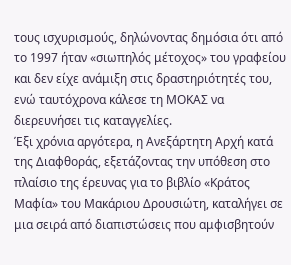τους ισχυρισμούς, δηλώνοντας δημόσια ότι από το 1997 ήταν «σιωπηλός μέτοχος» του γραφείου και δεν είχε ανάμιξη στις δραστηριότητές του, ενώ ταυτόχρονα κάλεσε τη ΜΟΚΑΣ να διερευνήσει τις καταγγελίες.
Έξι χρόνια αργότερα, η Ανεξάρτητη Αρχή κατά της Διαφθοράς, εξετάζοντας την υπόθεση στο πλαίσιο της έρευνας για το βιβλίο «Κράτος Μαφία» του Μακάριου Δρουσιώτη, καταλήγει σε μια σειρά από διαπιστώσεις που αμφισβητούν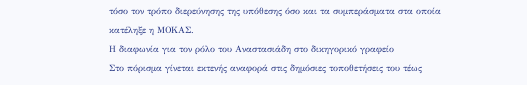τόσο τον τρόπο διερεύνησης της υπόθεσης όσο και τα συμπεράσματα στα οποία κατέληξε η ΜΟΚΑΣ.
Η διαφωνία για τον ρόλο του Αναστασιάδη στο δικηγορικό γραφείο
Στο πόρισμα γίνεται εκτενής αναφορά στις δημόσιες τοποθετήσεις του τέως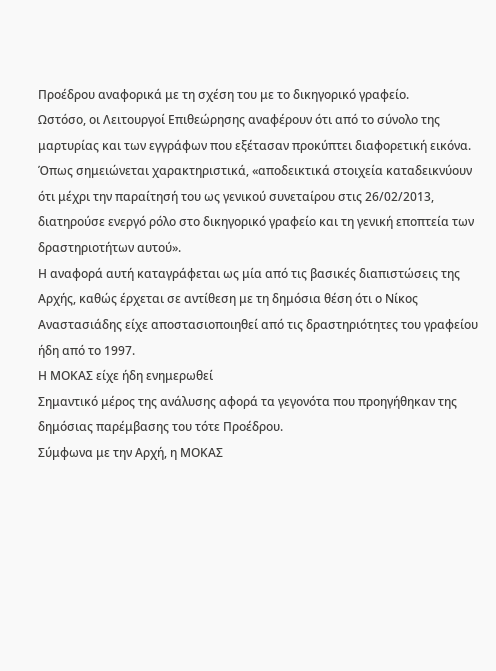Προέδρου αναφορικά με τη σχέση του με το δικηγορικό γραφείο.
Ωστόσο, οι Λειτουργοί Επιθεώρησης αναφέρουν ότι από το σύνολο της μαρτυρίας και των εγγράφων που εξέτασαν προκύπτει διαφορετική εικόνα.
Όπως σημειώνεται χαρακτηριστικά, «αποδεικτικά στοιχεία καταδεικνύουν ότι μέχρι την παραίτησή του ως γενικού συνεταίρου στις 26/02/2013, διατηρούσε ενεργό ρόλο στο δικηγορικό γραφείο και τη γενική εποπτεία των δραστηριοτήτων αυτού».
Η αναφορά αυτή καταγράφεται ως μία από τις βασικές διαπιστώσεις της Αρχής, καθώς έρχεται σε αντίθεση με τη δημόσια θέση ότι ο Νίκος Αναστασιάδης είχε αποστασιοποιηθεί από τις δραστηριότητες του γραφείου ήδη από το 1997.
Η ΜΟΚΑΣ είχε ήδη ενημερωθεί
Σημαντικό μέρος της ανάλυσης αφορά τα γεγονότα που προηγήθηκαν της δημόσιας παρέμβασης του τότε Προέδρου.
Σύμφωνα με την Αρχή, η ΜΟΚΑΣ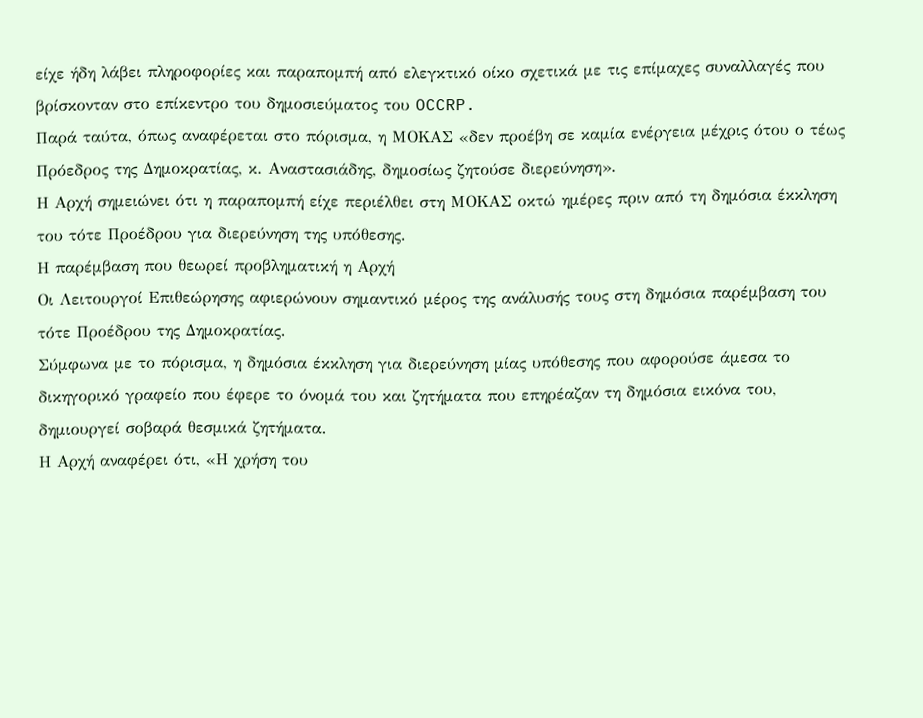είχε ήδη λάβει πληροφορίες και παραπομπή από ελεγκτικό οίκο σχετικά με τις επίμαχες συναλλαγές που βρίσκονταν στο επίκεντρο του δημοσιεύματος του OCCRP.
Παρά ταύτα, όπως αναφέρεται στο πόρισμα, η ΜΟΚΑΣ «δεν προέβη σε καμία ενέργεια μέχρις ότου ο τέως Πρόεδρος της Δημοκρατίας, κ. Αναστασιάδης, δημοσίως ζητούσε διερεύνηση».
Η Αρχή σημειώνει ότι η παραπομπή είχε περιέλθει στη ΜΟΚΑΣ οκτώ ημέρες πριν από τη δημόσια έκκληση του τότε Προέδρου για διερεύνηση της υπόθεσης.
Η παρέμβαση που θεωρεί προβληματική η Αρχή
Οι Λειτουργοί Επιθεώρησης αφιερώνουν σημαντικό μέρος της ανάλυσής τους στη δημόσια παρέμβαση του τότε Προέδρου της Δημοκρατίας.
Σύμφωνα με το πόρισμα, η δημόσια έκκληση για διερεύνηση μίας υπόθεσης που αφορούσε άμεσα το δικηγορικό γραφείο που έφερε το όνομά του και ζητήματα που επηρέαζαν τη δημόσια εικόνα του, δημιουργεί σοβαρά θεσμικά ζητήματα.
Η Αρχή αναφέρει ότι, «Η χρήση του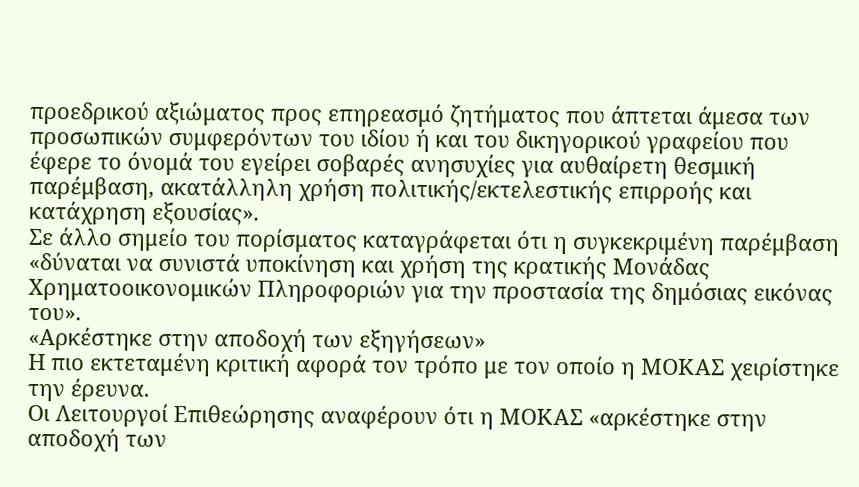προεδρικού αξιώματος προς επηρεασμό ζητήματος που άπτεται άμεσα των προσωπικών συμφερόντων του ιδίου ή και του δικηγορικού γραφείου που έφερε το όνομά του εγείρει σοβαρές ανησυχίες για αυθαίρετη θεσμική παρέμβαση, ακατάλληλη χρήση πολιτικής/εκτελεστικής επιρροής και κατάχρηση εξουσίας».
Σε άλλο σημείο του πορίσματος καταγράφεται ότι η συγκεκριμένη παρέμβαση «δύναται να συνιστά υποκίνηση και χρήση της κρατικής Μονάδας Χρηματοοικονομικών Πληροφοριών για την προστασία της δημόσιας εικόνας του».
«Αρκέστηκε στην αποδοχή των εξηγήσεων»
Η πιο εκτεταμένη κριτική αφορά τον τρόπο με τον οποίο η ΜΟΚΑΣ χειρίστηκε την έρευνα.
Οι Λειτουργοί Επιθεώρησης αναφέρουν ότι η ΜΟΚΑΣ «αρκέστηκε στην αποδοχή των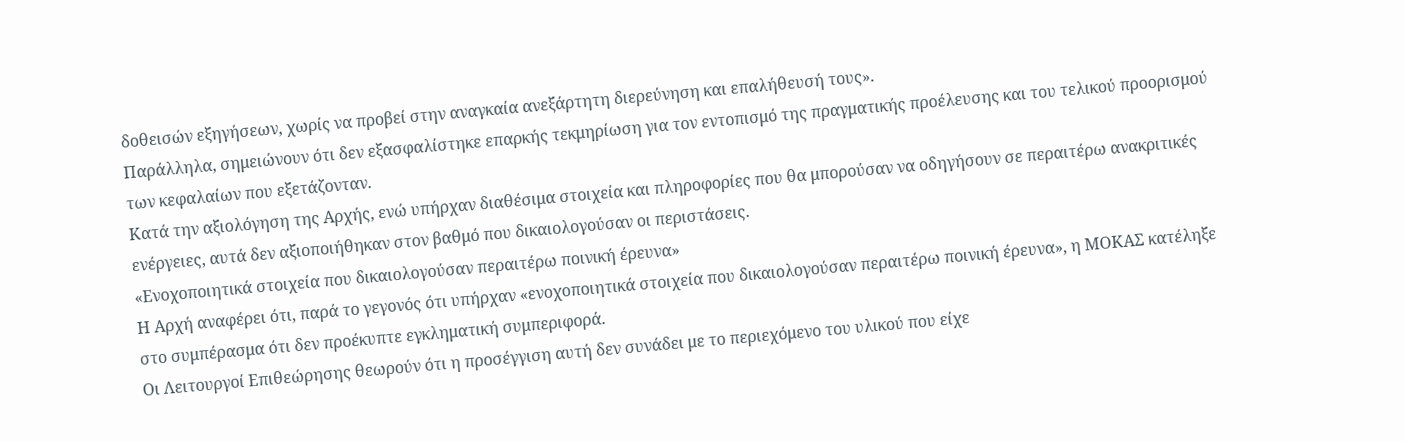δοθεισών εξηγήσεων, χωρίς να προβεί στην αναγκαία ανεξάρτητη διερεύνηση και επαλήθευσή τους».
Παράλληλα, σημειώνουν ότι δεν εξασφαλίστηκε επαρκής τεκμηρίωση για τον εντοπισμό της πραγματικής προέλευσης και του τελικού προορισμού των κεφαλαίων που εξετάζονταν.
Κατά την αξιολόγηση της Αρχής, ενώ υπήρχαν διαθέσιμα στοιχεία και πληροφορίες που θα μπορούσαν να οδηγήσουν σε περαιτέρω ανακριτικές ενέργειες, αυτά δεν αξιοποιήθηκαν στον βαθμό που δικαιολογούσαν οι περιστάσεις.
«Ενοχοποιητικά στοιχεία που δικαιολογούσαν περαιτέρω ποινική έρευνα»
Η Αρχή αναφέρει ότι, παρά το γεγονός ότι υπήρχαν «ενοχοποιητικά στοιχεία που δικαιολογούσαν περαιτέρω ποινική έρευνα», η ΜΟΚΑΣ κατέληξε στο συμπέρασμα ότι δεν προέκυπτε εγκληματική συμπεριφορά.
Οι Λειτουργοί Επιθεώρησης θεωρούν ότι η προσέγγιση αυτή δεν συνάδει με το περιεχόμενο του υλικού που είχε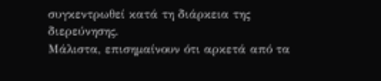συγκεντρωθεί κατά τη διάρκεια της διερεύνησης.
Μάλιστα, επισημαίνουν ότι αρκετά από τα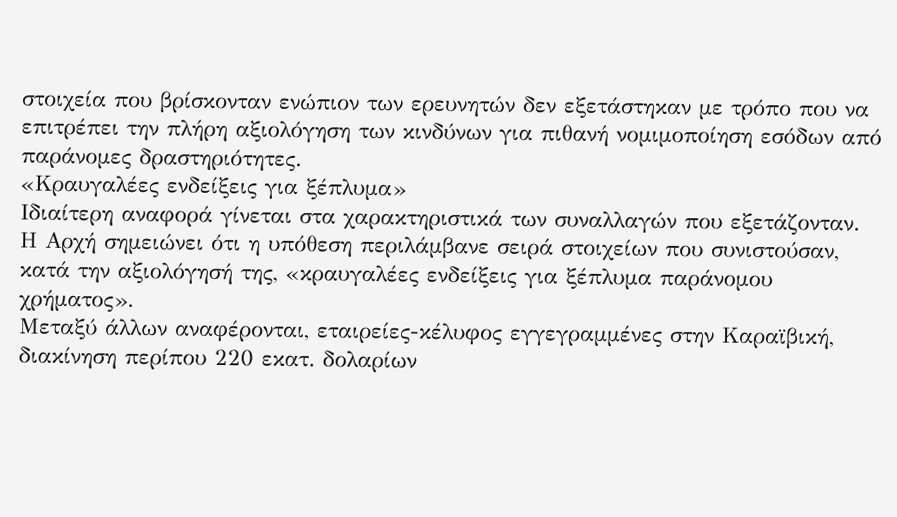στοιχεία που βρίσκονταν ενώπιον των ερευνητών δεν εξετάστηκαν με τρόπο που να επιτρέπει την πλήρη αξιολόγηση των κινδύνων για πιθανή νομιμοποίηση εσόδων από παράνομες δραστηριότητες.
«Κραυγαλέες ενδείξεις για ξέπλυμα»
Ιδιαίτερη αναφορά γίνεται στα χαρακτηριστικά των συναλλαγών που εξετάζονταν.
Η Αρχή σημειώνει ότι η υπόθεση περιλάμβανε σειρά στοιχείων που συνιστούσαν, κατά την αξιολόγησή της, «κραυγαλέες ενδείξεις για ξέπλυμα παράνομου χρήματος».
Μεταξύ άλλων αναφέρονται, εταιρείες-κέλυφος εγγεγραμμένες στην Καραϊβική, διακίνηση περίπου 220 εκατ. δολαρίων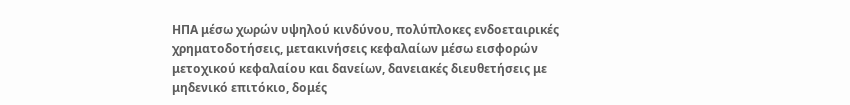ΗΠΑ μέσω χωρών υψηλού κινδύνου, πολύπλοκες ενδοεταιρικές χρηματοδοτήσεις, μετακινήσεις κεφαλαίων μέσω εισφορών μετοχικού κεφαλαίου και δανείων, δανειακές διευθετήσεις με μηδενικό επιτόκιο, δομές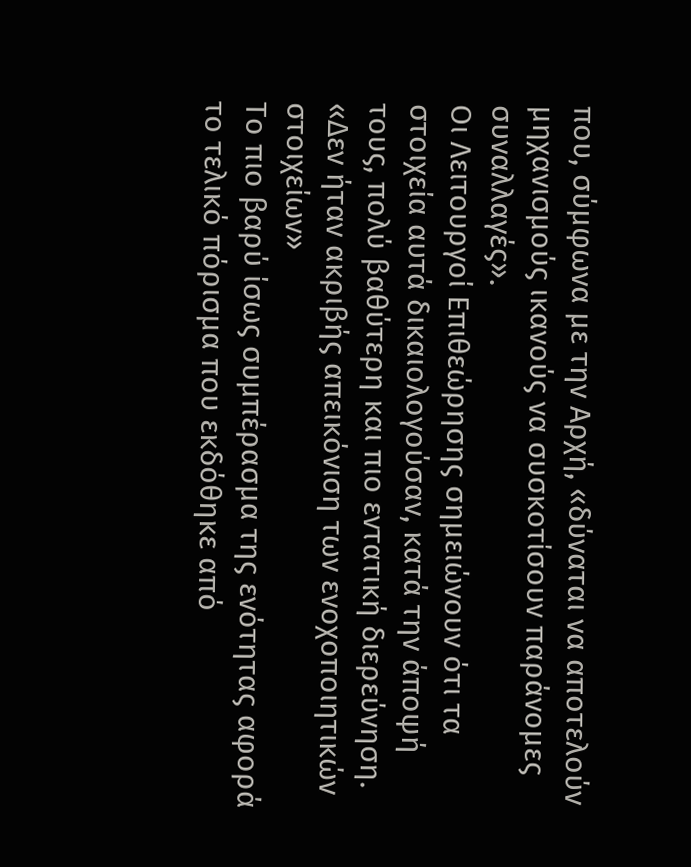που, σύμφωνα με την Αρχή, «δύναται να αποτελούν μηχανισμούς ικανούς να συσκοτίσουν παράνομες συναλλαγές».
Οι Λειτουργοί Επιθεώρησης σημειώνουν ότι τα στοιχεία αυτά δικαιολογούσαν, κατά την άποψή τους, πολύ βαθύτερη και πιο εντατική διερεύνηση.
«Δεν ήταν ακριβής απεικόνιση των ενοχοποιητικών στοιχείων»
Το πιο βαρύ ίσως συμπέρασμα της ενότητας αφορά το τελικό πόρισμα που εκδόθηκε από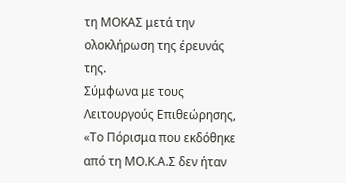τη ΜΟΚΑΣ μετά την ολοκλήρωση της έρευνάς της.
Σύμφωνα με τους Λειτουργούς Επιθεώρησης, «Το Πόρισμα που εκδόθηκε από τη ΜΟ.Κ.Α.Σ δεν ήταν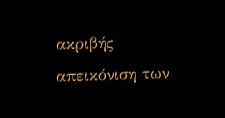ακριβής απεικόνιση των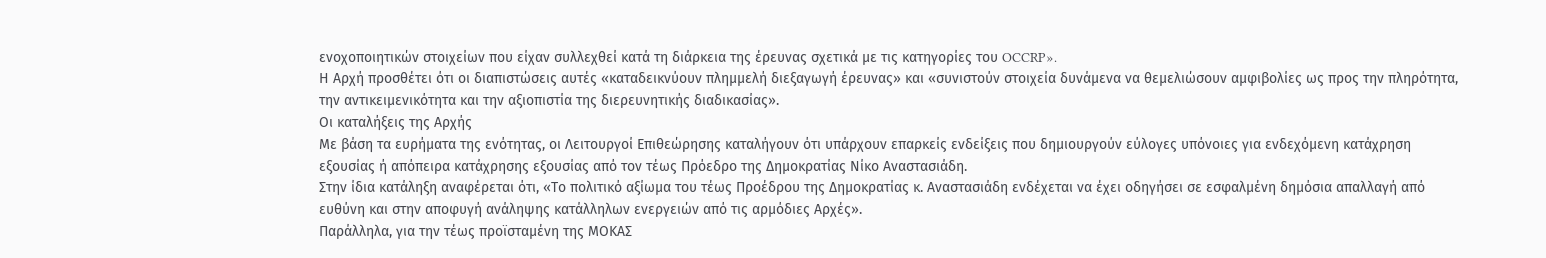ενοχοποιητικών στοιχείων που είχαν συλλεχθεί κατά τη διάρκεια της έρευνας σχετικά με τις κατηγορίες του OCCRP».
Η Αρχή προσθέτει ότι οι διαπιστώσεις αυτές «καταδεικνύουν πλημμελή διεξαγωγή έρευνας» και «συνιστούν στοιχεία δυνάμενα να θεμελιώσουν αμφιβολίες ως προς την πληρότητα, την αντικειμενικότητα και την αξιοπιστία της διερευνητικής διαδικασίας».
Οι καταλήξεις της Αρχής
Με βάση τα ευρήματα της ενότητας, οι Λειτουργοί Επιθεώρησης καταλήγουν ότι υπάρχουν επαρκείς ενδείξεις που δημιουργούν εύλογες υπόνοιες για ενδεχόμενη κατάχρηση εξουσίας ή απόπειρα κατάχρησης εξουσίας από τον τέως Πρόεδρο της Δημοκρατίας Νίκο Αναστασιάδη.
Στην ίδια κατάληξη αναφέρεται ότι, «Το πολιτικό αξίωμα του τέως Προέδρου της Δημοκρατίας κ. Αναστασιάδη ενδέχεται να έχει οδηγήσει σε εσφαλμένη δημόσια απαλλαγή από ευθύνη και στην αποφυγή ανάληψης κατάλληλων ενεργειών από τις αρμόδιες Αρχές».
Παράλληλα, για την τέως προϊσταμένη της ΜΟΚΑΣ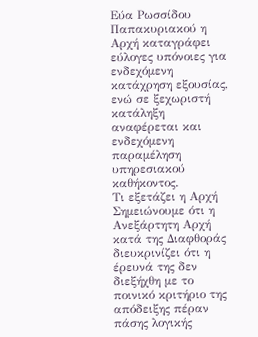Εύα Ρωσσίδου Παπακυριακού η Αρχή καταγράφει εύλογες υπόνοιες για ενδεχόμενη κατάχρηση εξουσίας, ενώ σε ξεχωριστή κατάληξη αναφέρεται και ενδεχόμενη παραμέληση υπηρεσιακού καθήκοντος.
Τι εξετάζει η Αρχή
Σημειώνουμε ότι η Ανεξάρτητη Αρχή κατά της Διαφθοράς διευκρινίζει ότι η έρευνά της δεν διεξήχθη με το ποινικό κριτήριο της απόδειξης πέραν πάσης λογικής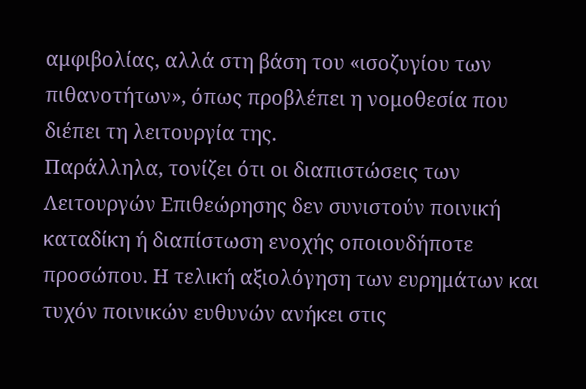αμφιβολίας, αλλά στη βάση του «ισοζυγίου των πιθανοτήτων», όπως προβλέπει η νομοθεσία που διέπει τη λειτουργία της.
Παράλληλα, τονίζει ότι οι διαπιστώσεις των Λειτουργών Επιθεώρησης δεν συνιστούν ποινική καταδίκη ή διαπίστωση ενοχής οποιουδήποτε προσώπου. Η τελική αξιολόγηση των ευρημάτων και τυχόν ποινικών ευθυνών ανήκει στις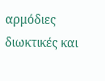αρμόδιες διωκτικές και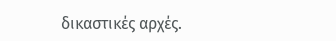δικαστικές αρχές.